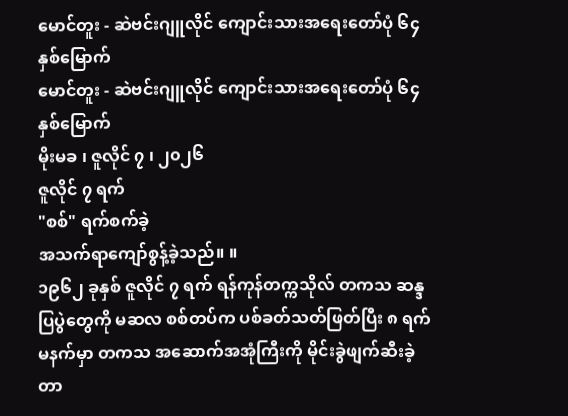မောင်တူး - ဆဲဗင်းဂျူလိုင် ကျောင်းသားအရေးတော်ပုံ ၆၄ နှစ်မြောက်
မောင်တူး - ဆဲဗင်းဂျူလိုင် ကျောင်းသားအရေးတော်ပုံ ၆၄ နှစ်မြောက်
မိုးမခ ၊ ဇူလိုင် ၇ ၊ ၂၀၂၆
ဇူလိုင် ၇ ရက်
"စစ်" ရက်စက်ခဲ့
အသက်ရာကျော်စွန့်ခဲ့သည်။ ။
၁၉၆၂ ခုနှစ် ဇူလိုင် ၇ ရက် ရန်ကုန်တက္ကသိုလ် တကသ ဆန္ဒပြပွဲတွေကို မဆလ စစ်တပ်က ပစ်ခတ်သတ်ဖြတ်ပြီး ၈ ရက်မနက်မှာ တကသ အဆောက်အအုံကြီးကို မိုင်းခွဲဖျက်ဆီးခဲ့တာ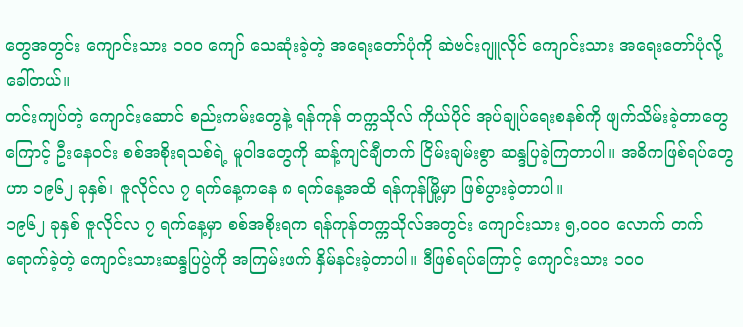တွေအတွင်း ကျောင်းသား ၁၀၀ ကျော် သေဆုံးခဲ့တဲ့ အရေးတော်ပုံကို ဆဲဗင်းဂျူလိုင် ကျောင်းသား အရေးတော်ပုံလို့ ခေါ်တယ်။
တင်းကျပ်တဲ့ ကျောင်းဆောင် စည်းကမ်းတွေနဲ့ ရန်ကုန် တက္ကသိုလ် ကိုယ်ပိုင် အုပ်ချုပ်ရေးစနစ်ကို ဖျက်သိမ်းခဲ့တာတွေကြောင့် ဦးနေဝင်း စစ်အစိုးရသစ်ရဲ့ မူဝါဒတွေကို ဆန့်ကျင်ချီတက် ငြိမ်းချမ်းစွာ ဆန္ဒပြခဲ့ကြတာပါ။ အဓိကဖြစ်ရပ်တွေဟာ ၁၉၆၂ ခုနှစ်၊ ဇူလိုင်လ ၇ ရက်နေ့ကနေ ၈ ရက်နေ့အထိ ရန်ကုန်မြို့မှာ ဖြစ်ပွားခဲ့တာပါ။
၁၉၆၂ ခုနှစ် ဇူလိုင်လ ၇ ရက်နေ့မှာ စစ်အစိုးရက ရန်ကုန်တက္ကသိုလ်အတွင်း ကျောင်းသား ၅,၀၀၀ လောက် တက်ရောက်ခဲ့တဲ့ ကျောင်းသားဆန္ဒပြပွဲကို အကြမ်းဖက် နှိမ်နင်းခဲ့တာပါ။ ဒီဖြစ်ရပ်ကြောင့် ကျောင်းသား ၁၀၀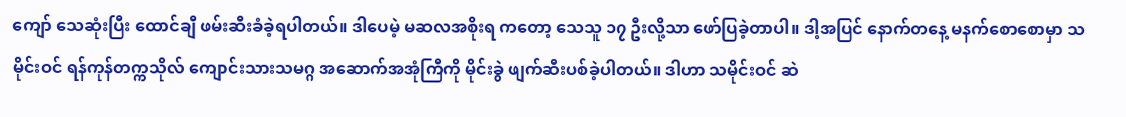ကျော် သေဆုံးပြီး ထောင်ချီ ဖမ်းဆီးခံခဲ့ရပါတယ်။ ဒါပေမဲ့ မဆလအစိုးရ ကတော့ သေသူ ၁၇ ဦးလို့သာ ဖော်ပြခဲ့တာပါ။ ဒါ့အပြင် နောက်တနေ့ မနက်စောစောမှာ သမိုင်းဝင် ရန်ကုန်တက္ကသိုလ် ကျောင်းသားသမဂ္ဂ အဆောက်အအုံကြီကို မိုင်းခွဲ ဖျက်ဆီးပစ်ခဲ့ပါတယ်။ ဒါဟာ သမိုင်းဝင် ဆဲ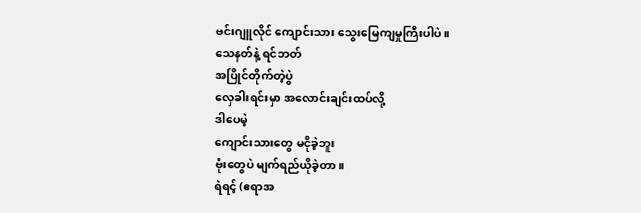ဗင်းဂျူလိုင် ကျောင်းသား သွေးမြေကျမှုကြီးပါပဲ။
သေနတ်နဲ့ ရင်ဘတ်
အပြိုင်တိုက်တဲ့ပွဲ
လှေခါးရင်းမှာ အလောင်းချင်းထပ်လို့
ဒါပေမဲ့
ကျောင်းသားတွေ မငိုခဲ့ဘူး
ဗုံးတွေပဲ မျက်ရည်ယိုခဲ့တာ။
ရဲရင့် (ဧရာအ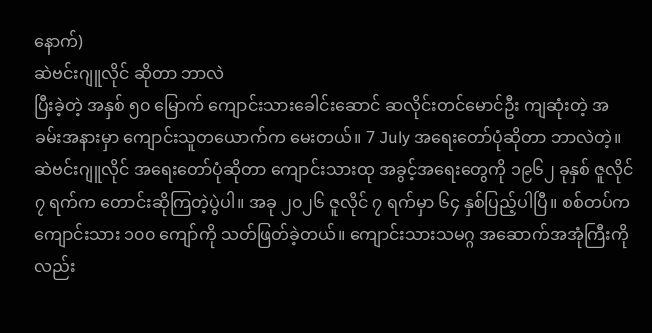နောက်)
ဆဲဗင်းဂျူလိုင် ဆိုတာ ဘာလဲ
ပြီးခဲ့တဲ့ အနှစ် ၅၀ မြောက် ကျောင်းသားခေါင်းဆောင် ဆလိုင်းတင်မောင်ဦး ကျဆုံးတဲ့ အခမ်းအနားမှာ ကျောင်းသူတယောက်က မေးတယ်။ 7 July အရေးတော်ပုံဆိုတာ ဘာလဲတဲ့။ ဆဲဗင်းဂျူလိုင် အရေးတော်ပုံဆိုတာ ကျောင်းသားထု အခွင့်အရေးတွေကို ၁၉၆၂ ခုနှစ် ဇူလိုင် ၇ ရက်က တောင်းဆိုကြတဲ့ပွဲပါ။ အခု ၂၀၂၆ ဇူလိုင် ၇ ရက်မှာ ၆၄ နှစ်ပြည့်ပါပြီ။ စစ်တပ်က ကျောင်းသား ၁၀၀ ကျော်ကို သတ်ဖြတ်ခဲ့တယ်။ ကျောင်းသားသမဂ္ဂ အဆောက်အအုံကြီးကိုလည်း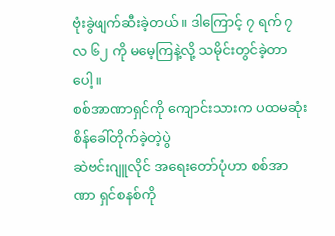ဗုံးခွဲဖျက်ဆီးခဲ့တယ်။ ဒါကြောင့် ၇ ရက် ၇ လ ၆၂ ကို မမေ့ကြနဲ့လို့ သမိုင်းတွင်ခဲ့တာပေါ့။
စစ်အာဏာရှင်ကို ကျောင်းသားက ပထမဆုံး စိန်ခေါ်တိုက်ခဲ့တဲ့ပွဲ
ဆဲဗင်းဂျူလိုင် အရေးတော်ပုံဟာ စစ်အာဏာ ရှင်စနစ်ကို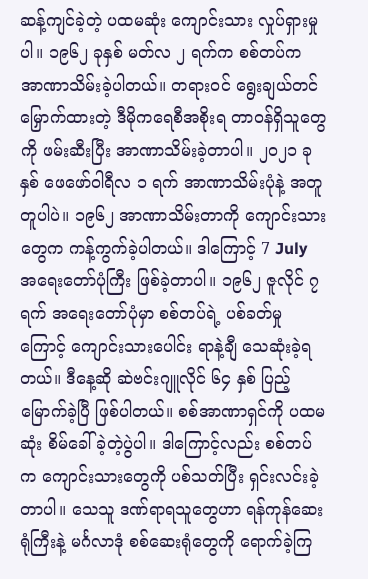ဆန့်ကျင်ခဲ့တဲ့ ပထမဆုံး ကျောင်းသား လှုပ်ရှားမှုပါ။ ၁၉၆၂ ခုနှစ် မတ်လ ၂ ရက်က စစ်တပ်က အာဏာသိမ်းခဲ့ပါတယ်။ တရားဝင် ရွေးချယ်တင်မြှောက်ထားတဲ့ ဒီမိုကရေစီအစိုးရ တာဝန်ရှိသူတွေကို ဖမ်းဆီးပြီး အာဏာသိမ်းခဲ့တာပါ။ ၂၀၂၁ ခုနှစ် ဖေဖော်ဝါရီလ ၁ ရက် အာဏာသိမ်းပုံနဲ့ အတူတူပါပဲ။ ၁၉၆၂ အာဏာသိမ်းတာကို ကျောင်းသားတွေက ကန့်ကွက်ခဲ့ပါတယ်။ ဒါကြောင့် 7 July အရေးတော်ပုံကြီး ဖြစ်ခဲ့တာပါ။ ၁၉၆၂ ဇူလိုင် ၇ ရက် အရေးတော်ပုံမှာ စစ်တပ်ရဲ့ ပစ်ခတ်မှုကြောင့် ကျောင်းသားပေါင်း ရာနဲ့ချီ သေဆုံးခဲ့ရတယ်။ ဒီနေ့ဆို ဆဲဗင်းဂျူလိုင် ၆၄ နှစ် ပြည့်မြောက်ခဲ့ပြီ ဖြစ်ပါတယ်။ စစ်အာဏာရှင်ကို ပထမဆုံး စိမ်ခေါ်ခဲ့တဲ့ပွဲပါ။ ဒါကြောင့်လည်း စစ်တပ်က ကျောင်းသားတွေကို ပစ်သတ်ပြီး ရှင်းလင်းခဲ့တာပါ။ သေသူ ဒဏ်ရာရသူတွေဟာ ရန်ကုန်ဆေးရုံကြီးနဲ့ မင်္ဂလာဒုံ စစ်ဆေးရုံတွေကို ရောက်ခဲ့ကြ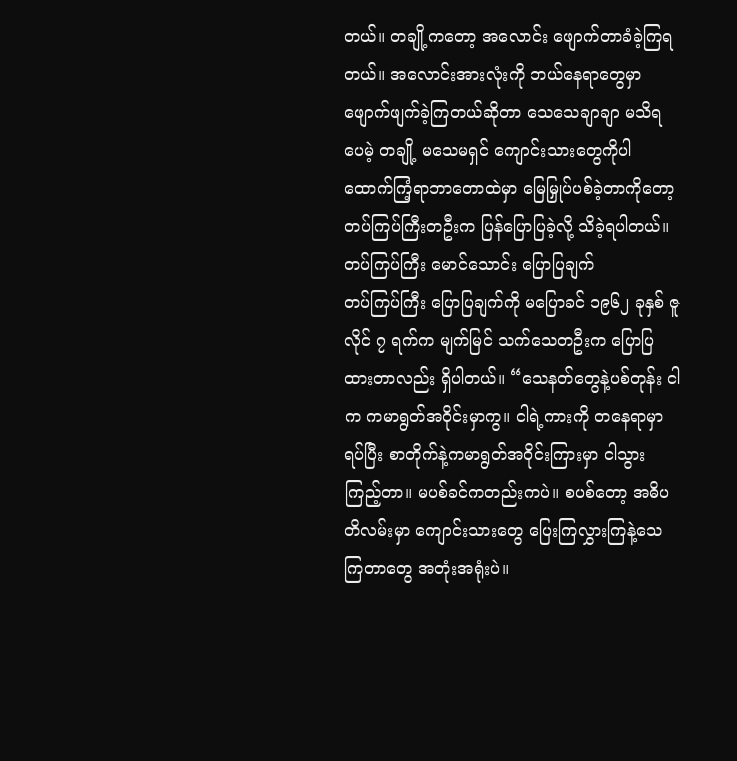တယ်။ တချို့ကတော့ အလောင်း ဖျောက်တာခံခဲ့ကြရတယ်။ အလောင်းအားလုံးကို ဘယ်နေရာတွေမှာ ဖျောက်ဖျက်ခဲ့ကြတယ်ဆိုတာ သေသေချာချာ မသိရပေမဲ့ တချို့ မသေမရှင် ကျောင်းသားတွေကိုပါ ထောက်ကြံ့ရာဘာတောထဲမှာ မြေမြှုပ်ပစ်ခဲ့တာကိုတော့ တပ်ကြပ်ကြီးတဦးက ပြန်ပြောပြခဲ့လို့ သိခဲ့ရပါတယ်။
တပ်ကြပ်ကြီး မောင်သောင်း ပြောပြချက်
တပ်ကြပ်ကြီး ပြောပြချက်ကို မပြောခင် ၁၉၆၂ ခုနှစ် ဇူလိုင် ၇ ရက်က မျက်မြင် သက်သေတဦးက ပြောပြထားတာလည်း ရှိပါတယ်။ “သေနတ်တွေနဲ့ပစ်တုန်း ငါက ကမာရွတ်အဝိုင်းမှာကွ။ ငါရဲ့ကားကို တနေရာမှာရပ်ပြီး စာတိုက်နဲ့ကမာရွတ်အဝိုင်းကြားမှာ ငါသွားကြည့်တာ။ မပစ်ခင်ကတည်းကပဲ။ စပစ်တော့ အဓိပတိလမ်းမှာ ကျောင်းသားတွေ ပြေးကြလွှားကြနဲ့သေကြတာတွေ အတုံးအရုံးပဲ။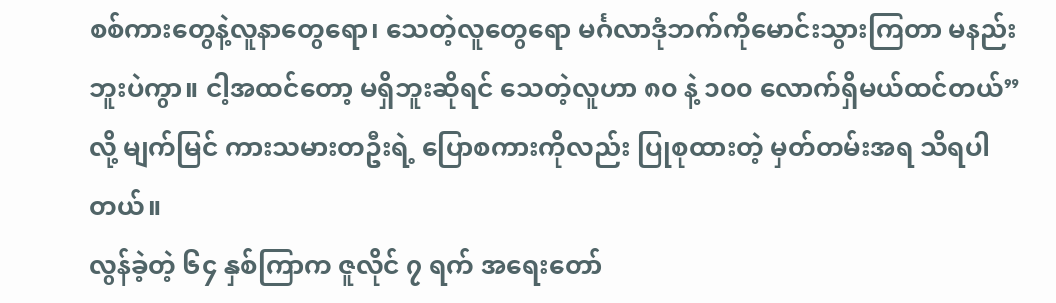စစ်ကားတွေနဲ့လူနာတွေရော၊ သေတဲ့လူတွေရော မင်္ဂလာဒုံဘက်ကိုမောင်းသွားကြတာ မနည်းဘူးပဲကွာ။ ငါ့အထင်တော့ မရှိဘူးဆိုရင် သေတဲ့လူဟာ ၈၀ နဲ့ ၁၀၀ လောက်ရှိမယ်ထင်တယ်” လို့ မျက်မြင် ကားသမားတဦးရဲ့ ပြောစကားကိုလည်း ပြုစုထားတဲ့ မှတ်တမ်းအရ သိရပါတယ်။
လွန်ခဲ့တဲ့ ၆၄ နှစ်ကြာက ဇူလိုင် ၇ ရက် အရေးတော်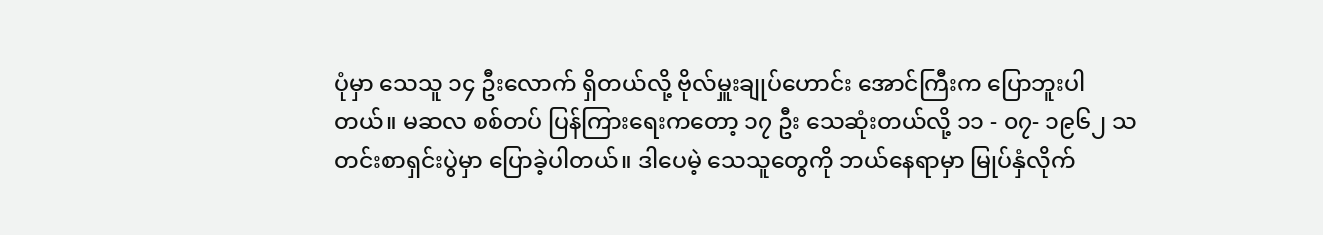ပုံမှာ သေသူ ၁၄ ဦးလောက် ရှိတယ်လို့ ဗိုလ်မှူးချုပ်ဟောင်း အောင်ကြီးက ပြောဘူးပါတယ်။ မဆလ စစ်တပ် ပြန်ကြားရေးကတော့ ၁၇ ဦး သေဆုံးတယ်လို့ ၁၁ - ၀၇- ၁၉၆၂ သတင်းစာရှင်းပွဲမှာ ပြောခဲ့ပါတယ်။ ဒါပေမဲ့ သေသူတွေကို ဘယ်နေရာမှာ မြုပ်နှံလိုက်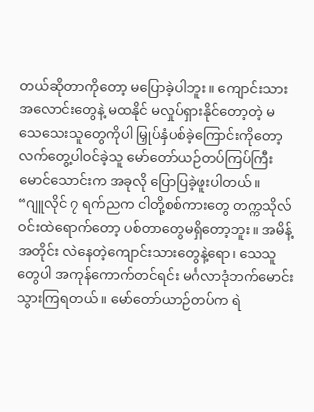တယ်ဆိုတာကိုတော့ မပြောခဲ့ပါဘူး။ ကျောင်းသားအလောင်းတွေနဲ့ မထနိုင် မလှုပ်ရှားနိုင်တော့တဲ့ မသေသေးသူတွေကိုပါ မြှုပ်နှံပစ်ခဲ့ကြောင်းကိုတော့ လက်တွေ့ပါဝင်ခဲ့သူ မော်တော်ယဉ်တပ်ကြပ်ကြီး မောင်သောင်းက အခုလို ပြောပြခဲ့ဖူးပါတယ်။
“ဂျူလိုင် ၇ ရက်ညက ငါတို့စစ်ကားတွေ တက္ကသိုလ်ဝင်းထဲရောက်တော့ ပစ်တာတွေမရှိတော့ဘူး။ အမိန့်အတိုင်း လဲနေတဲ့ကျောင်းသားတွေနဲ့ရော၊ သေသူတွေပါ အကုန်ကောက်တင်ရင်း မင်္ဂလာဒုံဘက်မောင်းသွားကြရတယ်။ မော်တော်ယာဉ်တပ်က ရဲ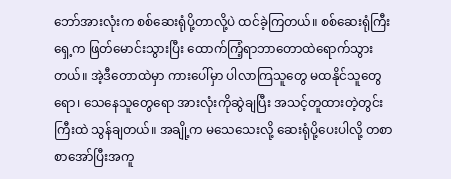ဘော်အားလုံးက စစ်ဆေးရုံပို့တာလို့ပဲ ထင်ခဲ့ကြတယ်။ စစ်ဆေးရုံကြီးရှေ့က ဖြတ်မောင်းသွားပြီး ထောက်ကြံ့ရာဘာတောထဲရောက်သွားတယ်။ အဲ့ဒီတောထဲမှာ ကားပေါ်မှာ ပါလာကြသူတွေ မထနိုင်သူတွေရော၊ သေနေသူတွေရော အားလုံးကိုဆွဲချပြီး အသင့်တူထားတဲ့တွင်းကြီးထဲ သွန်ချတယ်။ အချို့က မသေသေးလို့ ဆေးရုံပို့ပေးပါလို့ တစာစာအော်ပြီးအကူ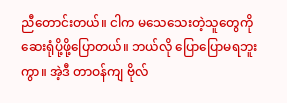ညီတောင်းတယ်။ ငါက မသေသေးတဲ့သူတွေကို ဆေးရုံပို့ဖို့ပြောတယ်။ ဘယ်လို ပြောပြောမရဘူးကွာ။ အဲ့ဒီ တာဝန်ကျ ဗိုလ်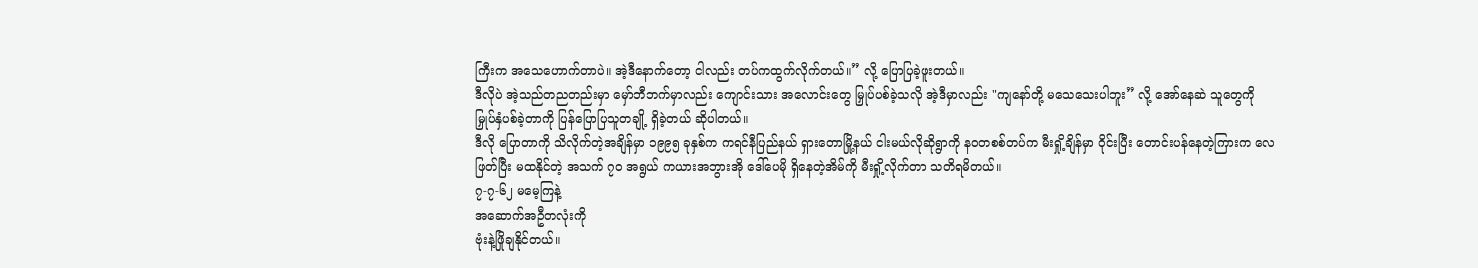ကြီးက အသေဟောက်တာပဲ။ အဲ့ဒီနောက်တော့ ငါလည်း တပ်ကထွက်လိုက်တယ်။” လို့ ပြောပြခဲ့ဖူးတယ်။
ဒီလိုပဲ အဲ့သည်တညတည်းမှာ မှော်ဘီဘက်မှာလည်း ကျောင်းသား အလောင်းတွေ မြှုပ်ပစ်ခဲ့သလို အဲ့ဒီမှာလည်း "ကျနော်တို့ မသေသေးပါဘူး” လို့ အော်နေဆဲ သူတွေကို မြှုပ်နှံပစ်ခဲ့တာကို ပြန်ပြောပြသူတချို့ ရှိခဲ့တယ် ဆိုပါတယ်။
ဒီလို ပြောတာကို သိလိုက်တဲ့အချိန်မှာ ၁၉၉၅ ခုနှစ်က ကရင်နီပြည်နယ် ရှားတောမြို့နယ် ငါးမယ်လိုဆိုရွာကို နဝတစစ်တပ်က မီးရှို့ချိန်မှာ ဝိုင်းပြီး တောင်းပန်နေတဲ့ကြားက လေဖြတ်ပြီး မထနိုင်တဲ့ အသက် ၇၀ အရွယ် ကယားအဘွားအို ဒေါ်ပေမို ရှိနေတဲ့အိမ်ကို မီးရှို့လိုက်တာ သတိရမိတယ်။
၇-၇-၆၂ မမေ့ကြနဲ့
အဆောက်အဦတလုံးကို
ဗုံးနဲ့ဖြိုချနိုင်တယ်။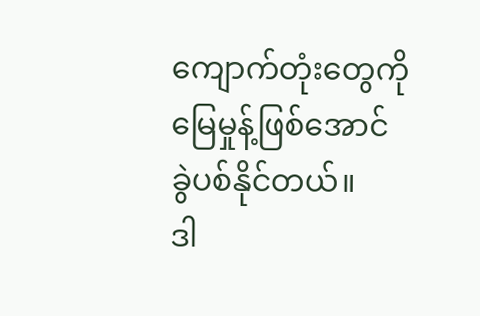ကျောက်တုံးတွေကို
မြေမှုန့်ဖြစ်အောင်
ခွဲပစ်နိုင်တယ်။
ဒါ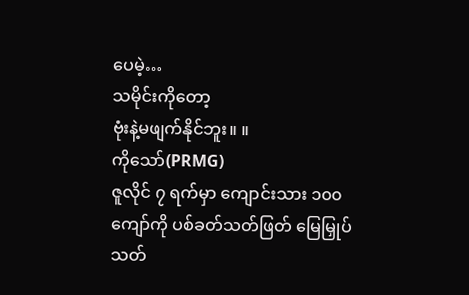ပေမဲ့…
သမိုင်းကိုတော့
ဗုံးနဲ့မဖျက်နိုင်ဘူး။ ။
ကိုသော်(PRMG)
ဇူလိုင် ၇ ရက်မှာ ကျောင်းသား ၁၀၀ ကျော်ကို ပစ်ခတ်သတ်ဖြတ် မြေမြှုပ်သတ်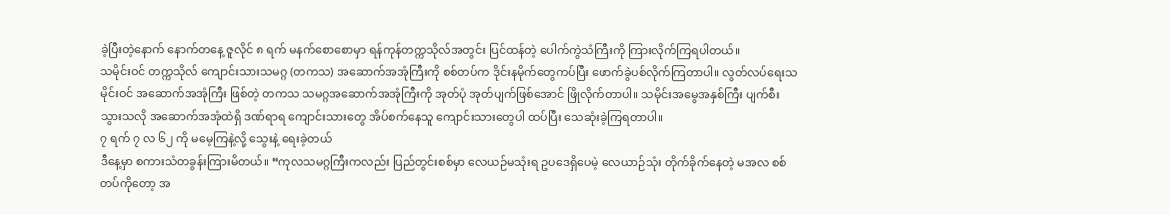ခဲ့ပြီးတဲ့နောက် နောက်တနေ့ ဇူလိုင် ၈ ရက် မနက်စောစောမှာ ရန်ကုန်တက္ကသိုလ်အတွင်း ပြင်ထန်တဲ့ ပေါက်ကွဲသံကြီးကို ကြားလိုက်ကြရပါတယ်။
သမိုင်းဝင် တက္ကသိုလ် ကျောင်းသားသမဂ္ဂ (တကသ) အဆောက်အအုံကြီးကို စစ်တပ်က ဒိုင်းနမိုက်တွေကပ်ပြီး ဖောက်ခွဲပစ်လိုက်ကြတာပါ။ လွတ်လပ်ရေးသမိုင်းဝင် အဆောက်အအုံကြီး ဖြစ်တဲ့ တကသ သမဂ္ဂအဆောက်အအုံကြီးကို အုတ်ပုံ အုတ်ပျက်ဖြစ်အောင် ဖြိုလိုက်တာပါ။ သမိုင်းအမွေအနှစ်ကြီး ပျက်စီးသွားသလို အဆောက်အအုံထဲရှိ ဒဏ်ရာရ ကျောင်းသားတွေ အိပ်စက်နေသူ ကျောင်းသားတွေပါ ထပ်ပြီး သေဆုံးခဲ့ကြရတာပါ။
၇ ရက် ၇ လ ၆၂ ကို မမေ့ကြနဲ့လို့ သွေးနဲ့ ရေးခဲ့တယ်
ဒီနေ့မှာ စကားသံတခွန်းကြားမိတယ်။ “ကုလသမဂ္ဂကြီးကလည်း ပြည်တွင်းစစ်မှာ လေယဉ်မသုံးရ ဥပဒေရှိပေမဲ့ လေယာဉ်သုံး တိုက်ခိုက်နေတဲ့ မအလ စစ်တပ်ကိုတော့ အ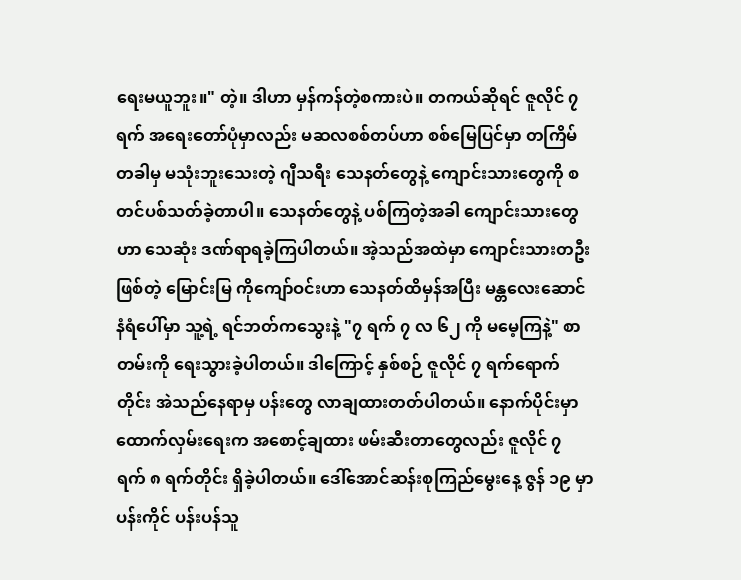ရေးမယူဘူး။" တဲ့။ ဒါဟာ မှန်ကန်တဲ့စကားပဲ။ တကယ်ဆိုရင် ဇူလိုင် ၇ ရက် အရေးတော်ပုံမှာလည်း မဆလစစ်တပ်ဟာ စစ်မြေပြင်မှာ တကြိမ်တခါမှ မသုံးဘူးသေးတဲ့ ဂျီသရီး သေနတ်တွေနဲ့ ကျောင်းသားတွေကို စတင်ပစ်သတ်ခဲ့တာပါ။ သေနတ်တွေနဲ့ ပစ်ကြတဲ့အခါ ကျောင်းသားတွေဟာ သေဆုံး ဒဏ်ရာရခဲ့ကြပါတယ်။ အဲ့သည်အထဲမှာ ကျောင်းသားတဦး ဖြစ်တဲ့ မြောင်းမြ ကိုကျော်ဝင်းဟာ သေနတ်ထိမှန်အပြီး မန္တလေးဆောင်နံရံပေါ်မှာ သူ့ရဲ့ ရင်ဘတ်ကသွေးနဲ့ "၇ ရက် ၇ လ ၆၂ ကို မမေ့ကြနဲ့" စာတမ်းကို ရေးသွားခဲ့ပါတယ်။ ဒါကြောင့် နှစ်စဉ် ဇူလိုင် ၇ ရက်ရောက်တိုင်း အဲသည်နေရာမှ ပန်းတွေ လာချထားတတ်ပါတယ်။ နောက်ပိုင်းမှာ ထောက်လှမ်းရေးက အစောင့်ချထား ဖမ်းဆီးတာတွေလည်း ဇူလိုင် ၇ ရက် ၈ ရက်တိုင်း ရှိခဲ့ပါတယ်။ ဒေါ်အောင်ဆန်းစုကြည်မွေးနေ့ ဇွန် ၁၉ မှာ ပန်းကိုင် ပန်းပန်သူ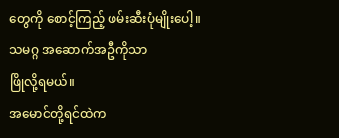တွေကို စောင့်ကြည့် ဖမ်းဆီးပုံမျိုးပေါ့။
သမဂ္ဂ အဆောက်အဦကိုသာ
ဖြိုလို့ရမယ်။
အမောင်တို့ရင်ထဲက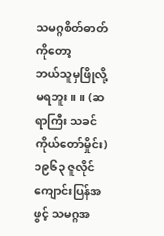သမဂ္ဂစိတ်ဓာတ်ကိုတော့
ဘယ်သူမှဖြိုလို့ မရဘူး။ ။ (ဆရာကြီး သခင်ကိုယ်တော်မှိုင်း)
၁၉၆၃ ဇူလိုင် ကျောင်းပြန်အဖွင့် သမဂ္ဂအ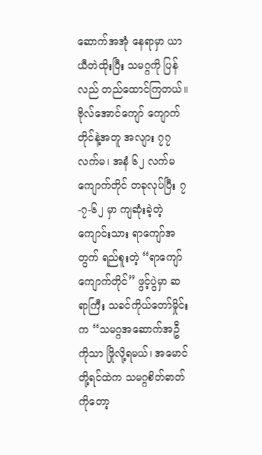ဆောက်အအုံ နေရာမှာ ယာယီတဲထိုးပြီး သမဂ္ဂကို ပြန်လည် တည်ထောင်ကြတယ်။ ဗိုလ်အောင်ကျော် ကျောက်တိုင်နဲ့အတူ အလျား ၇၇ လက်မ၊ အနံ ၆၂ လက်မ ကျောက်တိုင် တခုလုပ်ပြီး ၇-၇-၆၂ မှာ ကျဆုံးခဲ့တဲ့ ကျောင်းသား ရာကျော်အတွက် ရည်စူးတဲ့ “ရာကျော်ကျောက်တိုင်” ဖွင့်ပွဲမှာ ဆရာကြီး သခင်ကိုယ်တော်မှိုင်းက “သမဂ္ဂအဆောက်အဦကိုသာ ဖြိုလို့ရမယ်၊ အမောင်တို့ရင်ထဲက သမဂ္ဂစိတ်ဓာတ်ကိုတော့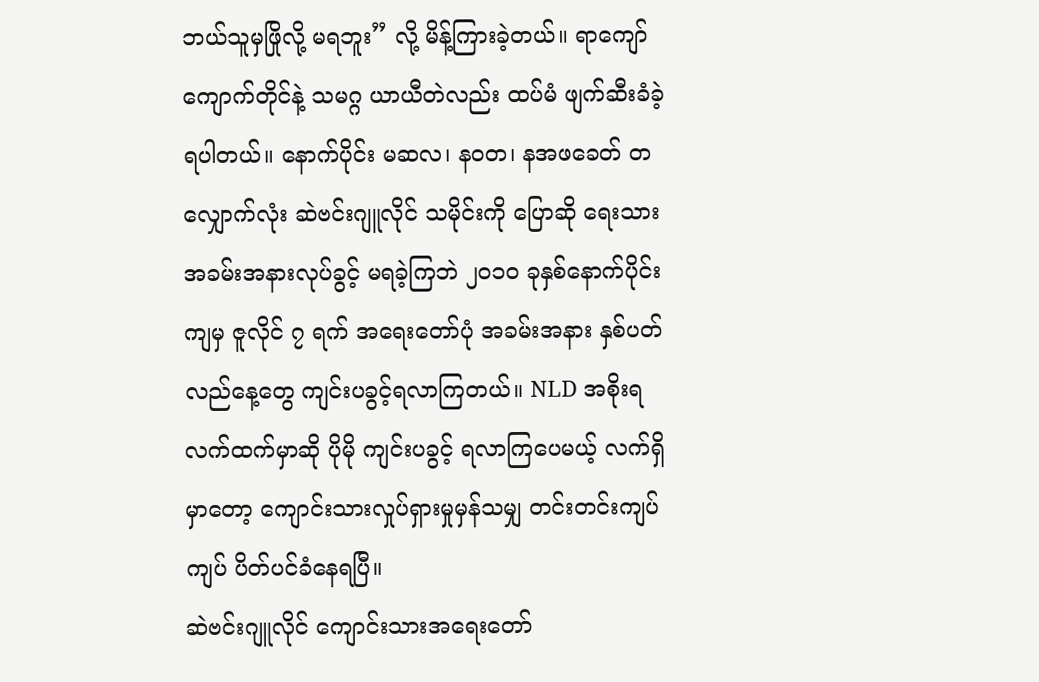ဘယ်သူမှဖြိုလို့ မရဘူး” လို့ မိန့်ကြားခဲ့တယ်။ ရာကျော်ကျောက်တိုင်နဲ့ သမဂ္ဂ ယာယီတဲလည်း ထပ်မံ ဖျက်ဆီးခံခဲ့ရပါတယ်။ နောက်ပိုင်း မဆလ၊ နဝတ၊ နအဖခေတ် တလျှောက်လုံး ဆဲဗင်းဂျူလိုင် သမိုင်းကို ပြောဆို ရေးသား အခမ်းအနားလုပ်ခွင့် မရခဲ့ကြဘဲ ၂၀၁၀ ခုနှစ်နောက်ပိုင်းကျမှ ဇူလိုင် ၇ ရက် အရေးတော်ပုံ အခမ်းအနား နှစ်ပတ်လည်နေ့တွေ ကျင်းပခွင့်ရလာကြတယ်။ NLD အစိုးရလက်ထက်မှာဆို ပိုမို ကျင်းပခွင့် ရလာကြပေမယ့် လက်ရှိမှာတော့ ကျောင်းသားလှုပ်ရှားမှုမှန်သမျှ တင်းတင်းကျပ်ကျပ် ပိတ်ပင်ခံနေရပြီ။
ဆဲဗင်းဂျူလိုင် ကျောင်းသားအရေးတော်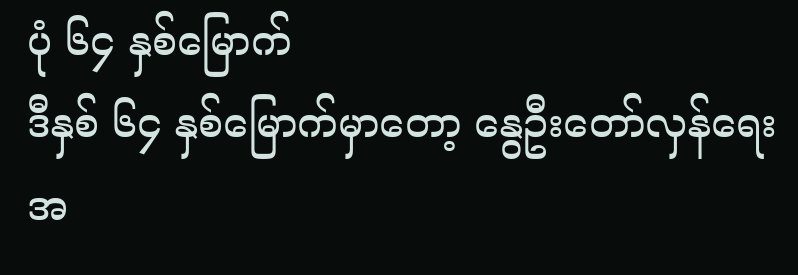ပုံ ၆၄ နှစ်မြောက်
ဒီနှစ် ၆၄ နှစ်မြောက်မှာတော့ နွေဦးတော်လှန်ရေး အ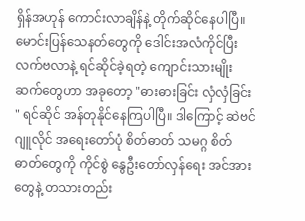ရှိန်အဟုန် ကောင်းလာချိန်နဲ့ တိုက်ဆိုင်နေပါပြီ။ မောင်းပြန်သေနတ်တွေကို ဒေါင်းအလံကိုင်ပြီး လက်ဗလာနဲ့ ရင်ဆိုင်ခဲ့ရတဲ့ ကျောင်းသားမျိုးဆက်တွေဟာ အခုတော့ "ဓားဓားခြင်း လှံလှံခြင်း " ရင်ဆိုင် အန်တုနိုင်နေကြပါပြီ။ ဒါကြောင့် ဆဲဗင်ဂျူလိုင် အရေးတော်ပုံ စိတ်ဓာတ် သမဂ္ဂ စိတ်ဓာတ်တွေကို ကိုင်စွဲ နွေဦးတော်လှန်ရေး အင်အားတွေနဲ့ တသားတည်း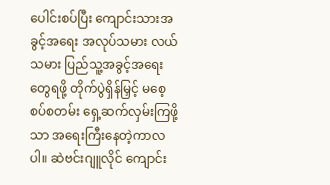ပေါင်းစပ်ပြီး ကျောင်းသားအခွင့်အရေး အလုပ်သမား လယ်သမား ပြည်သူ့အခွင့်အရေးတွေရဖို့ တိုက်ပွဲရှိန်မြှင့် မစေ့စပ်စတမ်း ရှေ့ဆက်လှမ်းကြဖို့သာ အရေးကြီးနေတဲ့ကာလပါ။ ဆဲဗင်းဂျူလိုင် ကျောင်း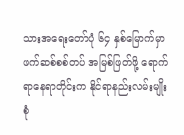သားအရေးတော်ပုံ ၆၄ နှစ်မြောက်မှာ ဖက်ဆစ်စစ်တပ် အမြစ်ဖြတ်ဖို့ ရောက်ရာနေရာတိုင်းက နိုင်ရာနည်းလမ်းမျိုးစုံ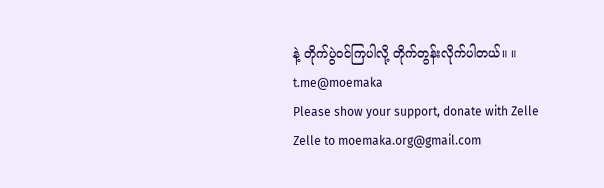နဲ့ တိုက်ပွဲဝင်ကြပါလို့ တိုက်တွန်းလိုက်ပါတယ်။ ။
t.me@moemaka
Please show your support, donate with Zelle
Zelle to moemaka.org@gmail.com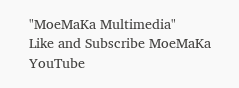"MoeMaKa Multimedia"
Like and Subscribe MoeMaKa YouTube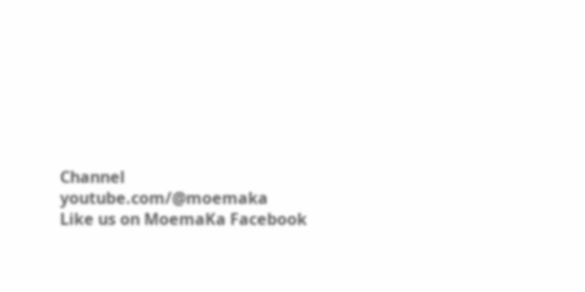Channel
youtube.com/@moemaka
Like us on MoemaKa Facebook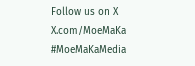Follow us on X
X.com/MoeMaKa
#MoeMaKaMedia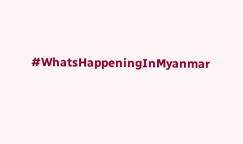#WhatsHappeningInMyanmar